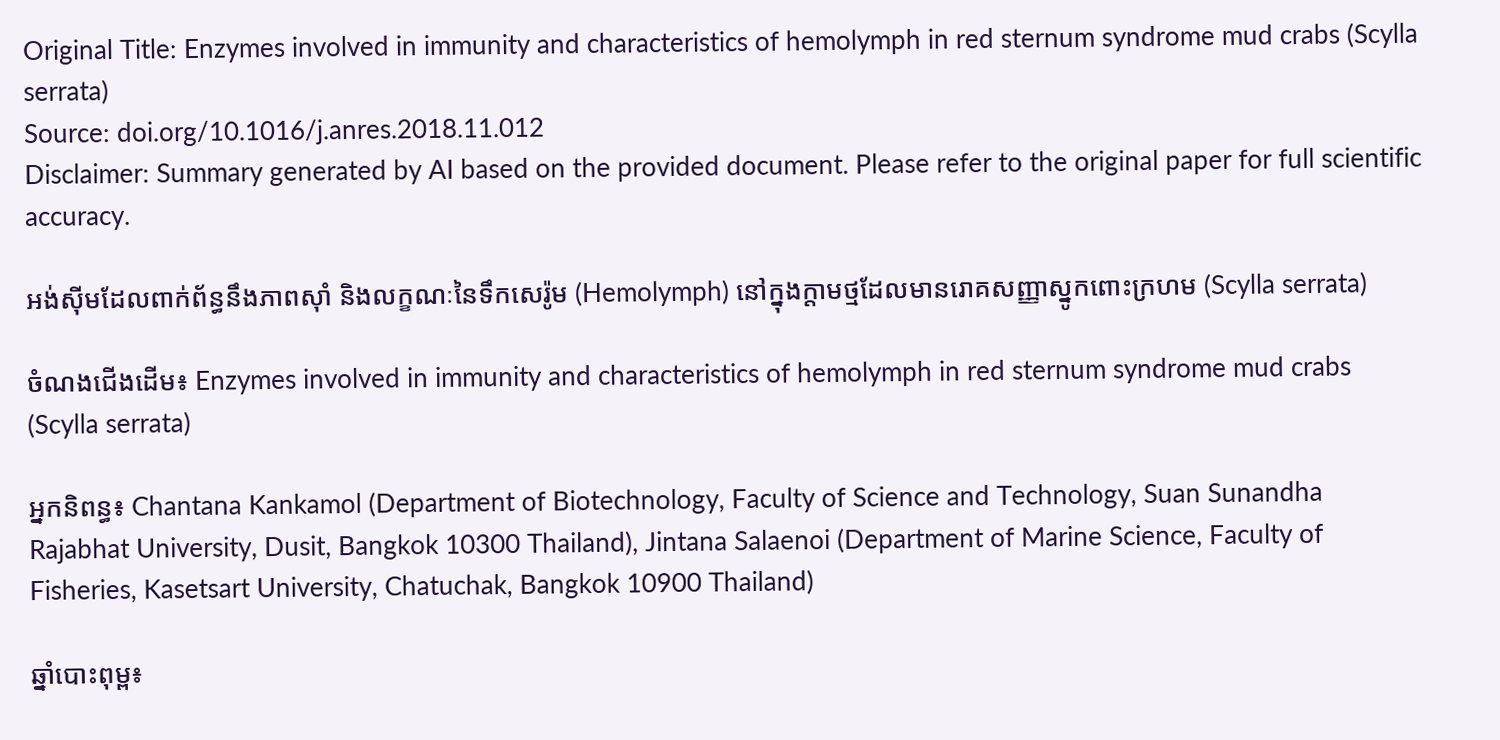Original Title: Enzymes involved in immunity and characteristics of hemolymph in red sternum syndrome mud crabs (Scylla serrata)
Source: doi.org/10.1016/j.anres.2018.11.012
Disclaimer: Summary generated by AI based on the provided document. Please refer to the original paper for full scientific accuracy.

អង់ស៊ីមដែលពាក់ព័ន្ធនឹងភាពស៊ាំ និងលក្ខណៈនៃទឹកសេរ៉ូម (Hemolymph) នៅក្នុងក្តាមថ្មដែលមានរោគសញ្ញាស្នូកពោះក្រហម (Scylla serrata)

ចំណងជើងដើម៖ Enzymes involved in immunity and characteristics of hemolymph in red sternum syndrome mud crabs (Scylla serrata)

អ្នកនិពន្ធ៖ Chantana Kankamol (Department of Biotechnology, Faculty of Science and Technology, Suan Sunandha Rajabhat University, Dusit, Bangkok 10300 Thailand), Jintana Salaenoi (Department of Marine Science, Faculty of Fisheries, Kasetsart University, Chatuchak, Bangkok 10900 Thailand)

ឆ្នាំបោះពុម្ព៖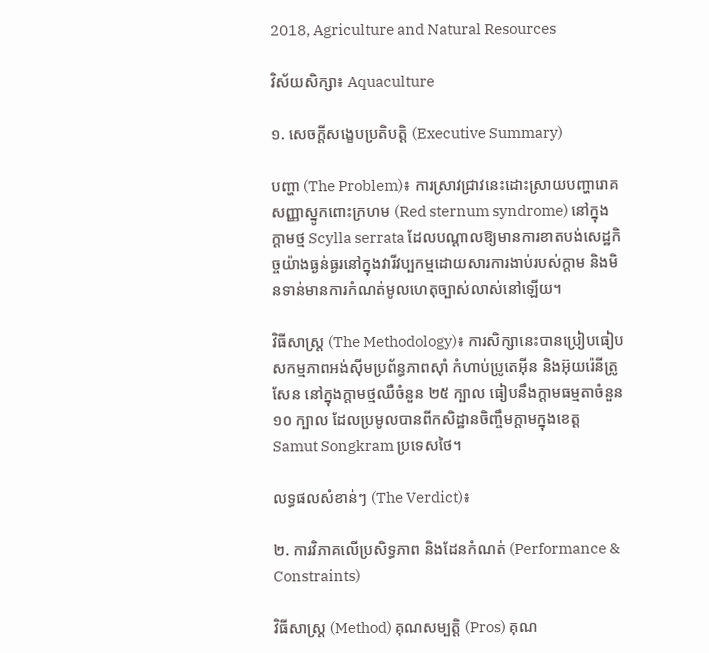2018, Agriculture and Natural Resources

វិស័យសិក្សា៖ Aquaculture

១. សេចក្តីសង្ខេបប្រតិបត្តិ (Executive Summary)

បញ្ហា (The Problem)៖ ការស្រាវជ្រាវនេះដោះស្រាយបញ្ហារោគសញ្ញាស្នូកពោះក្រហម (Red sternum syndrome) នៅក្នុងក្តាមថ្ម Scylla serrata ដែលបណ្តាលឱ្យមានការខាតបង់សេដ្ឋកិច្ចយ៉ាងធ្ងន់ធ្ងរនៅក្នុងវារីវប្បកម្មដោយសារការងាប់របស់ក្តាម និងមិនទាន់មានការកំណត់មូលហេតុច្បាស់លាស់នៅឡើយ។

វិធីសាស្ត្រ (The Methodology)៖ ការសិក្សានេះបានប្រៀបធៀបសកម្មភាពអង់ស៊ីមប្រព័ន្ធភាពស៊ាំ កំហាប់ប្រូតេអ៊ីន និងអ៊ុយរ៉េនីត្រូសែន នៅក្នុងក្តាមថ្មឈឺចំនួន ២៥ ក្បាល ធៀបនឹងក្តាមធម្មតាចំនួន ១០ ក្បាល ដែលប្រមូលបានពីកសិដ្ឋានចិញ្ចឹមក្តាមក្នុងខេត្ត Samut Songkram ប្រទេសថៃ។

លទ្ធផលសំខាន់ៗ (The Verdict)៖

២. ការវិភាគលើប្រសិទ្ធភាព និងដែនកំណត់ (Performance & Constraints)

វិធីសាស្ត្រ (Method) គុណសម្បត្តិ (Pros) គុណ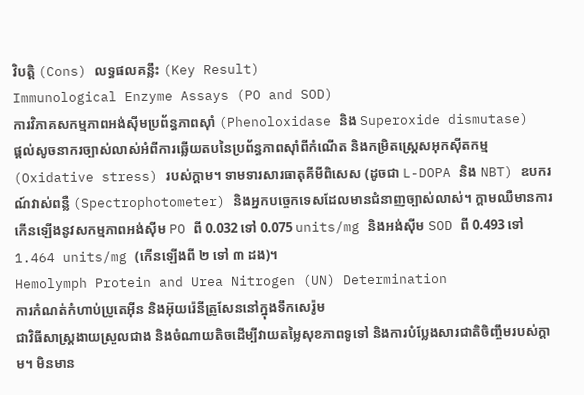វិបត្តិ (Cons) លទ្ធផលគន្លឹះ (Key Result)
Immunological Enzyme Assays (PO and SOD)
ការវិភាគសកម្មភាពអង់ស៊ីមប្រព័ន្ធភាពស៊ាំ (Phenoloxidase និង Superoxide dismutase)
ផ្តល់សូចនាករច្បាស់លាស់អំពីការឆ្លើយតបនៃប្រព័ន្ធភាពស៊ាំពីកំណើត និងកម្រិតស្ត្រេសអុកស៊ីតកម្ម (Oxidative stress) របស់ក្តាម។ ទាមទារសារធាតុគីមីពិសេស (ដូចជា L-DOPA និង NBT) ឧបករណ៍វាស់ពន្លឺ (Spectrophotometer) និងអ្នកបច្ចេកទេសដែលមានជំនាញច្បាស់លាស់។ ក្តាមឈឺមានការកើនឡើងនូវសកម្មភាពអង់ស៊ីម PO ពី 0.032 ទៅ 0.075 units/mg និងអង់ស៊ីម SOD ពី 0.493 ទៅ 1.464 units/mg (កើនឡើងពី ២ ទៅ ៣ ដង)។
Hemolymph Protein and Urea Nitrogen (UN) Determination
ការកំណត់កំហាប់ប្រូតេអ៊ីន និងអ៊ុយរ៉េនីត្រូសែននៅក្នុងទឹកសេរ៉ូម
ជាវិធីសាស្រ្តងាយស្រួលជាង និងចំណាយតិចដើម្បីវាយតម្លៃសុខភាពទូទៅ និងការបំប្លែងសារជាតិចិញ្ចឹមរបស់ក្តាម។ មិនមាន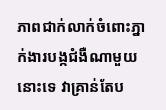ភាពជាក់លាក់ចំពោះភ្នាក់ងារបង្កជំងឺណាមួយនោះទេ វាគ្រាន់តែប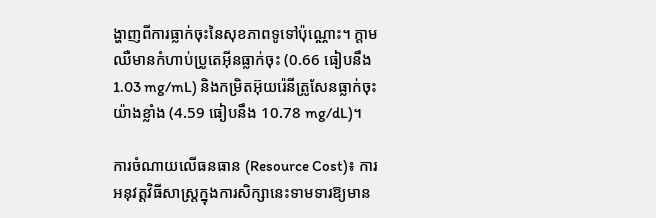ង្ហាញពីការធ្លាក់ចុះនៃសុខភាពទូទៅប៉ុណ្ណោះ។ ក្តាមឈឺមានកំហាប់ប្រូតេអ៊ីនធ្លាក់ចុះ (0.66 ធៀបនឹង 1.03 mg/mL) និងកម្រិតអ៊ុយរ៉េនីត្រូសែនធ្លាក់ចុះយ៉ាងខ្លាំង (4.59 ធៀបនឹង 10.78 mg/dL)។

ការចំណាយលើធនធាន (Resource Cost)៖ ការអនុវត្តវិធីសាស្រ្តក្នុងការសិក្សានេះទាមទារឱ្យមាន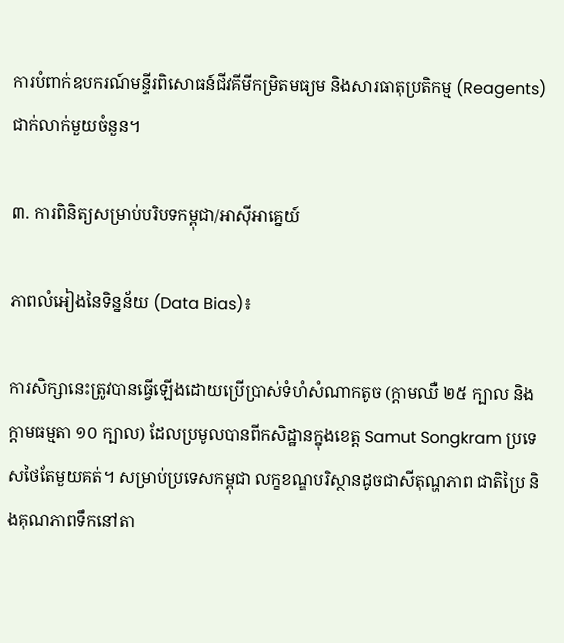ការបំពាក់ឧបករណ៍មន្ទីរពិសោធន៍ជីវគីមីកម្រិតមធ្យម និងសារធាតុប្រតិកម្ម (Reagents) ជាក់លាក់មួយចំនួន។

៣. ការពិនិត្យសម្រាប់បរិបទកម្ពុជា/អាស៊ីអាគ្នេយ៍

ភាពលំអៀងនៃទិន្នន័យ (Data Bias)៖

ការសិក្សានេះត្រូវបានធ្វើឡើងដោយប្រើប្រាស់ទំហំសំណាកតូច (ក្តាមឈឺ ២៥ ក្បាល និងក្តាមធម្មតា ១០ ក្បាល) ដែលប្រមូលបានពីកសិដ្ឋានក្នុងខេត្ត Samut Songkram ប្រទេសថៃតែមួយគត់។ សម្រាប់ប្រទេសកម្ពុជា លក្ខខណ្ឌបរិស្ថានដូចជាសីតុណ្ហភាព ជាតិប្រៃ និងគុណភាពទឹកនៅតា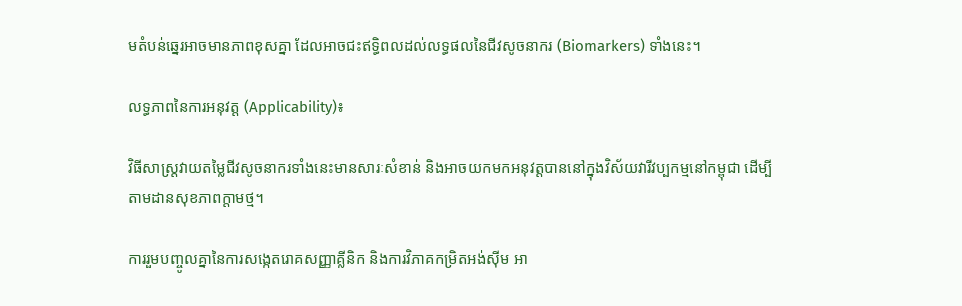មតំបន់ឆ្នេរអាចមានភាពខុសគ្នា ដែលអាចជះឥទ្ធិពលដល់លទ្ធផលនៃជីវសូចនាករ (Biomarkers) ទាំងនេះ។

លទ្ធភាពនៃការអនុវត្ត (Applicability)៖

វិធីសាស្ត្រវាយតម្លៃជីវសូចនាករទាំងនេះមានសារៈសំខាន់ និងអាចយកមកអនុវត្តបាននៅក្នុងវិស័យវារីវប្បកម្មនៅកម្ពុជា ដើម្បីតាមដានសុខភាពក្តាមថ្ម។

ការរួមបញ្ចូលគ្នានៃការសង្កេតរោគសញ្ញាគ្លីនិក និងការវិភាគកម្រិតអង់ស៊ីម អា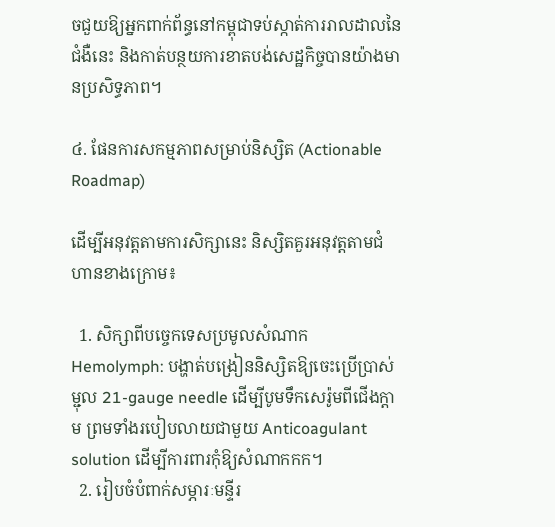ចជួយឱ្យអ្នកពាក់ព័ន្ធនៅកម្ពុជាទប់ស្កាត់ការរាលដាលនៃជំងឺនេះ និងកាត់បន្ថយការខាតបង់សេដ្ឋកិច្ចបានយ៉ាងមានប្រសិទ្ធភាព។

៤. ផែនការសកម្មភាពសម្រាប់និស្សិត (Actionable Roadmap)

ដើម្បីអនុវត្តតាមការសិក្សានេះ និស្សិតគួរអនុវត្តតាមជំហានខាងក្រោម៖

  1. សិក្សាពីបច្ចេកទេសប្រមូលសំណាក Hemolymph: បង្ហាត់បង្រៀននិស្សិតឱ្យចេះប្រើប្រាស់ម្ជុល 21-gauge needle ដើម្បីបូមទឹកសេរ៉ូមពីជើងក្តាម ព្រមទាំងរបៀបលាយជាមួយ Anticoagulant solution ដើម្បីការពារកុំឱ្យសំណាកកក។
  2. រៀបចំបំពាក់សម្ភារៈមន្ទីរ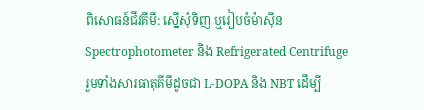ពិសោធន៍ជីវគីមី: ស្នើសុំទិញ ឬរៀបចំម៉ាស៊ីន Spectrophotometer និង Refrigerated Centrifuge រួមទាំងសារធាតុគីមីដូចជា L-DOPA និង NBT ដើម្បី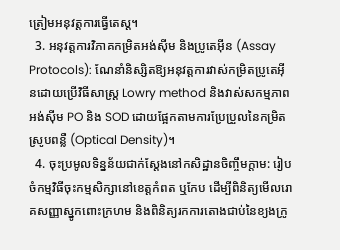ត្រៀមអនុវត្តការធ្វើតេស្ត។
  3. អនុវត្តការវិភាគកម្រិតអង់ស៊ីម និងប្រូតេអ៊ីន (Assay Protocols): ណែនាំនិស្សិតឱ្យអនុវត្តការវាស់កម្រិតប្រូតេអ៊ីនដោយប្រើវិធីសាស្ត្រ Lowry method និងវាស់សកម្មភាពអង់ស៊ីម PO និង SOD ដោយផ្អែកតាមការប្រែប្រួលនៃកម្រិតស្រូបពន្លឺ (Optical Density)។
  4. ចុះប្រមូលទិន្នន័យជាក់ស្តែងនៅកសិដ្ឋានចិញ្ចឹមក្តាម: រៀបចំកម្មវិធីចុះកម្មសិក្សានៅខេត្តកំពត ឬកែប ដើម្បីពិនិត្យមើលរោគសញ្ញាស្នូកពោះក្រហម និងពិនិត្យរកការតោងជាប់នៃខ្យងក្រូ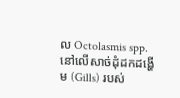ល Octolasmis spp. នៅលើសាច់ដុំដកដង្ហើម (Gills) របស់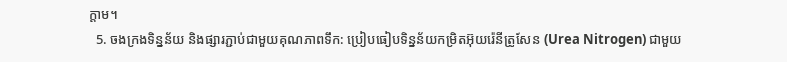ក្តាម។
  5. ចងក្រងទិន្នន័យ និងផ្សារភ្ជាប់ជាមួយគុណភាពទឹក: ប្រៀបធៀបទិន្នន័យកម្រិតអ៊ុយរ៉េនីត្រូសែន (Urea Nitrogen) ជាមួយ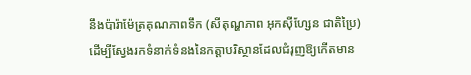នឹងប៉ារ៉ាម៉ែត្រគុណភាពទឹក (សីតុណ្ហភាព អុកស៊ីហ្សែន ជាតិប្រៃ) ដើម្បីស្វែងរកទំនាក់ទំនងនៃកត្តាបរិស្ថានដែលជំរុញឱ្យកើតមាន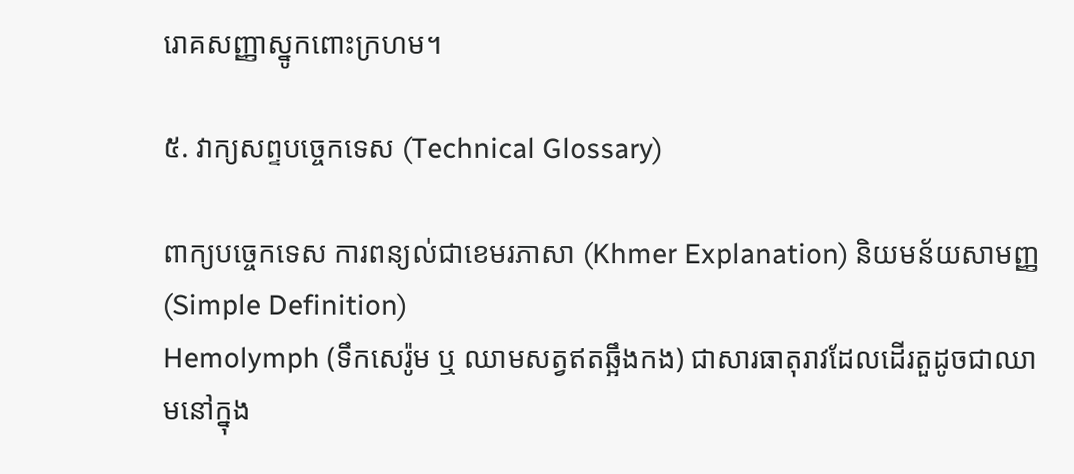រោគសញ្ញាស្នូកពោះក្រហម។

៥. វាក្យសព្ទបច្ចេកទេស (Technical Glossary)

ពាក្យបច្ចេកទេស ការពន្យល់ជាខេមរភាសា (Khmer Explanation) និយមន័យសាមញ្ញ (Simple Definition)
Hemolymph (ទឹកសេរ៉ូម ឬ ឈាមសត្វឥតឆ្អឹងកង) ជាសារធាតុរាវដែលដើរតួដូចជាឈាមនៅក្នុង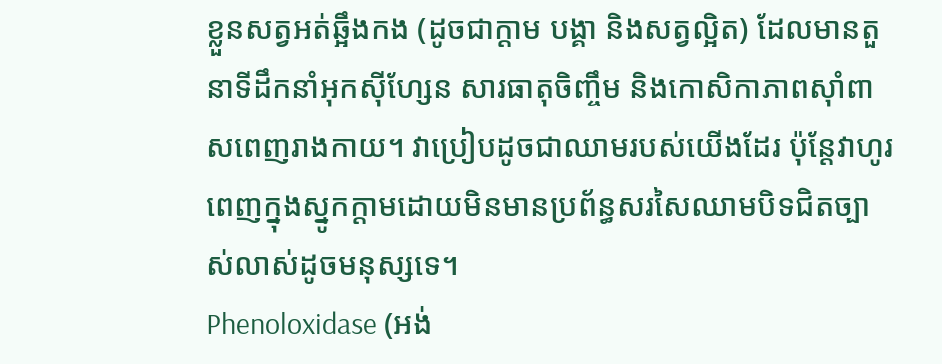ខ្លួនសត្វអត់ឆ្អឹងកង (ដូចជាក្តាម បង្គា និងសត្វល្អិត) ដែលមានតួនាទីដឹកនាំអុកស៊ីហ្សែន សារធាតុចិញ្ចឹម និងកោសិកាភាពស៊ាំពាសពេញរាងកាយ។ វាប្រៀបដូចជាឈាមរបស់យើងដែរ ប៉ុន្តែវាហូរពេញក្នុងស្នូកក្តាមដោយមិនមានប្រព័ន្ធសរសៃឈាមបិទជិតច្បាស់លាស់ដូចមនុស្សទេ។
Phenoloxidase (អង់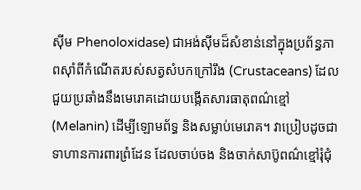ស៊ីម Phenoloxidase) ជាអង់ស៊ីមដ៏សំខាន់នៅក្នុងប្រព័ន្ធភាពស៊ាំពីកំណើតរបស់សត្វសំបកក្រៅរឹង (Crustaceans) ដែលជួយប្រឆាំងនឹងមេរោគដោយបង្កើតសារធាតុពណ៌ខ្មៅ (Melanin) ដើម្បីឡោមព័ទ្ធ និងសម្លាប់មេរោគ។ វាប្រៀបដូចជាទាហានការពារព្រំដែន ដែលចាប់ចង និងចាក់សាប៊ូពណ៌ខ្មៅរុំជុំ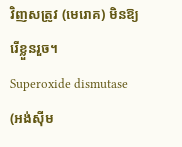វិញសត្រូវ (មេរោគ) មិនឱ្យរើខ្លួនរួច។
Superoxide dismutase (អង់ស៊ីម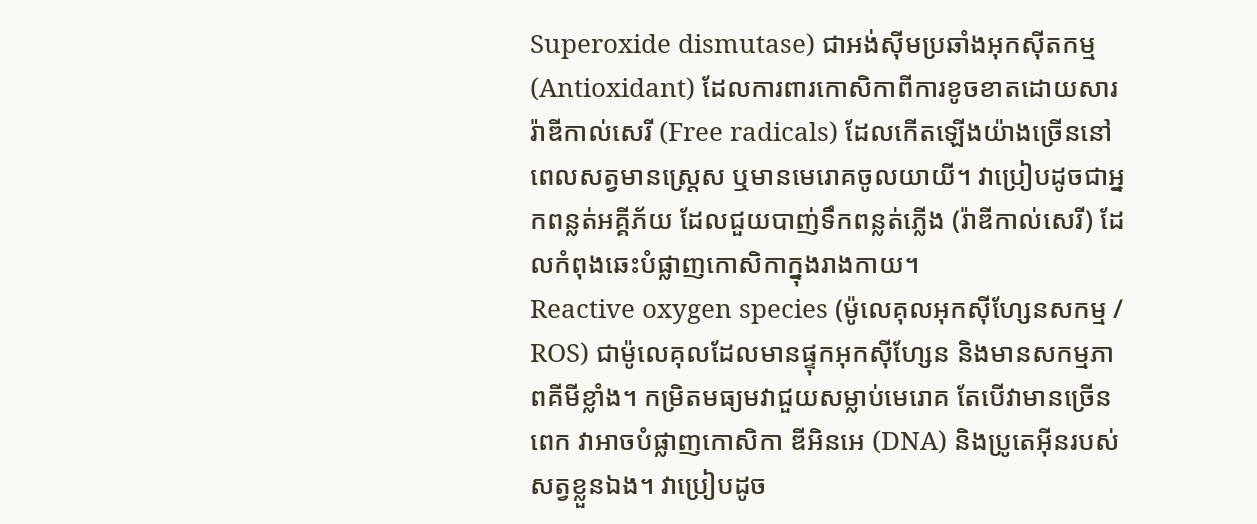Superoxide dismutase) ជាអង់ស៊ីមប្រឆាំងអុកស៊ីតកម្ម (Antioxidant) ដែលការពារកោសិកាពីការខូចខាតដោយសាររ៉ាឌីកាល់សេរី (Free radicals) ដែលកើតឡើងយ៉ាងច្រើននៅពេលសត្វមានស្ត្រេស ឬមានមេរោគចូលយាយី។ វាប្រៀបដូចជាអ្នកពន្លត់អគ្គីភ័យ ដែលជួយបាញ់ទឹកពន្លត់ភ្លើង (រ៉ាឌីកាល់សេរី) ដែលកំពុងឆេះបំផ្លាញកោសិកាក្នុងរាងកាយ។
Reactive oxygen species (ម៉ូលេគុលអុកស៊ីហ្សែនសកម្ម / ROS) ជាម៉ូលេគុលដែលមានផ្ទុកអុកស៊ីហ្សែន និងមានសកម្មភាពគីមីខ្លាំង។ កម្រិតមធ្យមវាជួយសម្លាប់មេរោគ តែបើវាមានច្រើនពេក វាអាចបំផ្លាញកោសិកា ឌីអិនអេ (DNA) និងប្រូតេអ៊ីនរបស់សត្វខ្លួនឯង។ វាប្រៀបដូច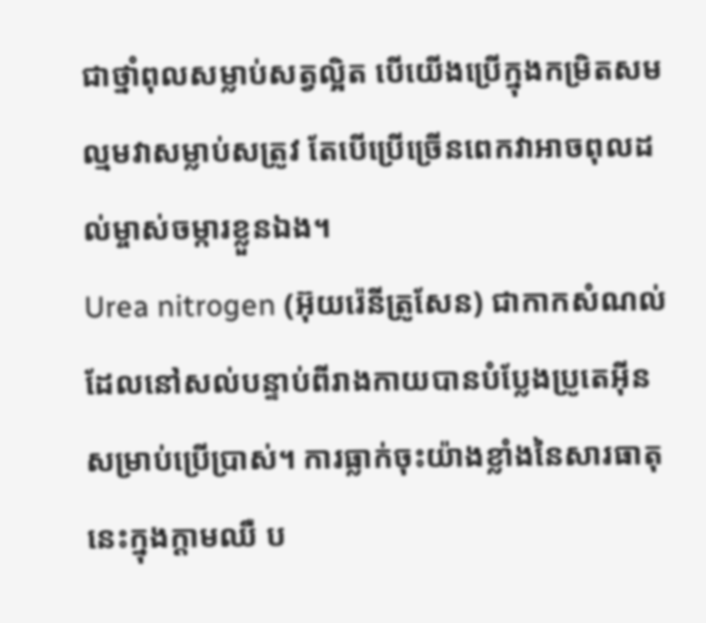ជាថ្នាំពុលសម្លាប់សត្វល្អិត បើយើងប្រើក្នុងកម្រិតសមល្មមវាសម្លាប់សត្រូវ តែបើប្រើច្រើនពេកវាអាចពុលដល់ម្ចាស់ចម្ការខ្លួនឯង។
Urea nitrogen (អ៊ុយរ៉េនីត្រូសែន) ជាកាកសំណល់ដែលនៅសល់បន្ទាប់ពីរាងកាយបានបំប្លែងប្រូតេអ៊ីនសម្រាប់ប្រើប្រាស់។ ការធ្លាក់ចុះយ៉ាងខ្លាំងនៃសារធាតុនេះក្នុងក្តាមឈឺ ប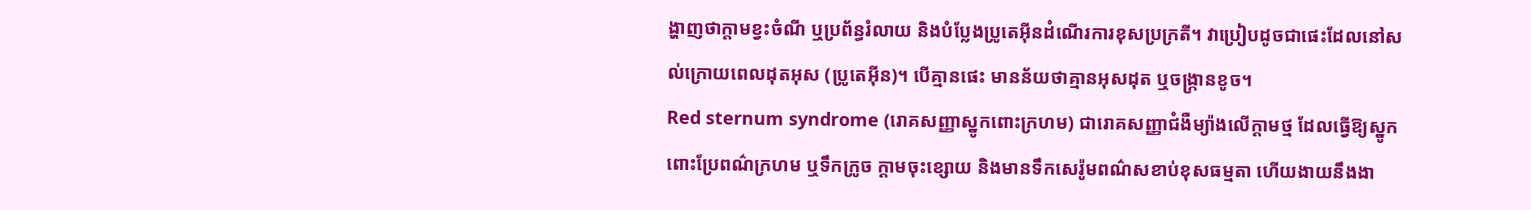ង្ហាញថាក្តាមខ្វះចំណី ឬប្រព័ន្ធរំលាយ និងបំប្លែងប្រូតេអ៊ីនដំណើរការខុសប្រក្រតី។ វាប្រៀបដូចជាផេះដែលនៅសល់ក្រោយពេលដុតអុស (ប្រូតេអ៊ីន)។ បើគ្មានផេះ មានន័យថាគ្មានអុសដុត ឬចង្ក្រានខូច។
Red sternum syndrome (រោគសញ្ញាស្នូកពោះក្រហម) ជារោគសញ្ញាជំងឺម្យ៉ាងលើក្តាមថ្ម ដែលធ្វើឱ្យស្នូកពោះប្រែពណ៌ក្រហម ឬទឹកក្រូច ក្តាមចុះខ្សោយ និងមានទឹកសេរ៉ូមពណ៌សខាប់ខុសធម្មតា ហើយងាយនឹងងា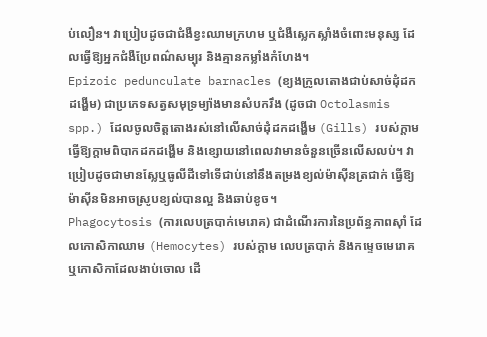ប់លឿន។ វាប្រៀបដូចជាជំងឺខ្វះឈាមក្រហម ឬជំងឺស្លេកស្លាំងចំពោះមនុស្ស ដែលធ្វើឱ្យអ្នកជំងឺប្រែពណ៌សម្បុរ និងគ្មានកម្លាំងកំហែង។
Epizoic pedunculate barnacles (ខ្យងក្រូលតោងជាប់សាច់ដុំដកដង្ហើម) ជាប្រភេទសត្វសមុទ្រម្យ៉ាងមានសំបករឹង (ដូចជា Octolasmis spp.) ដែលចូលចិត្តតោងរស់នៅលើសាច់ដុំដកដង្ហើម (Gills) របស់ក្តាម ធ្វើឱ្យក្តាមពិបាកដកដង្ហើម និងខ្សោយនៅពេលវាមានចំនួនច្រើនលើសលប់។ វាប្រៀបដូចជាមានស្លែឬធូលីដីទៅទើជាប់នៅនឹងតម្រងខ្យល់ម៉ាស៊ីនត្រជាក់ ធ្វើឱ្យម៉ាស៊ីនមិនអាចស្រូបខ្យល់បានល្អ និងឆាប់ខូច។
Phagocytosis (ការលេបត្របាក់មេរោគ) ជាដំណើរការនៃប្រព័ន្ធភាពស៊ាំ ដែលកោសិកាឈាម (Hemocytes) របស់ក្តាម លេបត្របាក់ និងកម្ទេចមេរោគ ឬកោសិកាដែលងាប់ចោល ដើ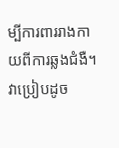ម្បីការពាររាងកាយពីការឆ្លងជំងឺ។ វាប្រៀបដូច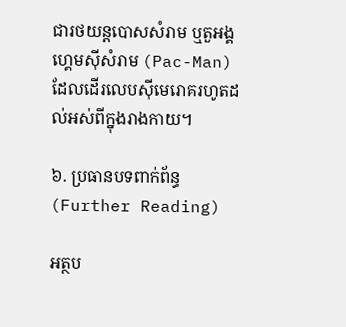ជារថយន្តបោសសំរាម ឬតួអង្គហ្គេមស៊ីសំរាម (Pac-Man) ដែលដើរលេបស៊ីមេរោគរហូតដល់អស់ពីក្នុងរាងកាយ។

៦. ប្រធានបទពាក់ព័ន្ធ (Further Reading)

អត្ថប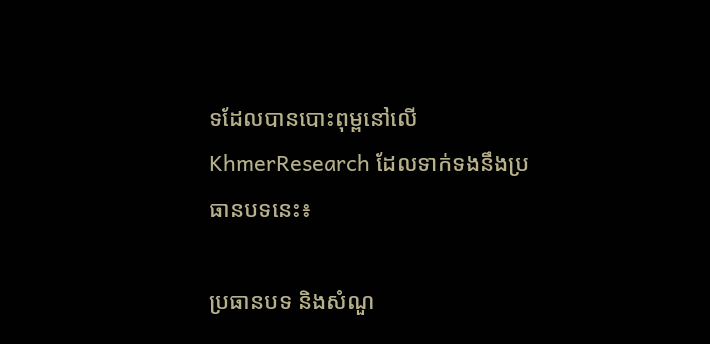ទដែលបានបោះពុម្ពនៅលើ KhmerResearch ដែលទាក់ទងនឹងប្រធានបទនេះ៖

ប្រធានបទ និងសំណួ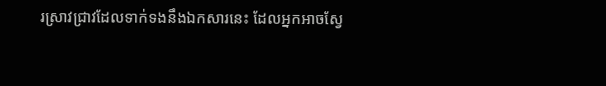រស្រាវជ្រាវដែលទាក់ទងនឹងឯកសារនេះ ដែលអ្នកអាចស្វែ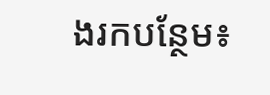ងរកបន្ថែម៖